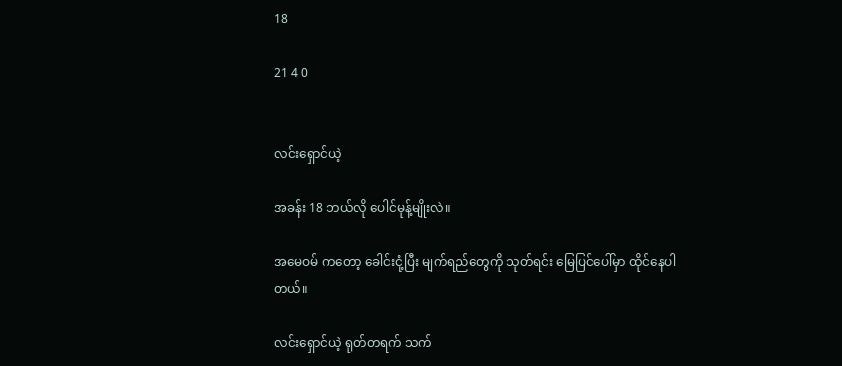18

21 4 0


လင်းရှောင်ယဲ့

အခန်း 18 ဘယ်လို ပေါင်မုန့်မျိုးလဲ။

အမေဝမ် ကတော့ ခေါင်းငုံ့ပြီး မျက်ရည်တွေကို သုတ်ရင်း မြေပြင်ပေါ်မှာ ထိုင်နေပါတယ်။

လင်းရှောင်ယဲ့ ရုတ်တရက် သက်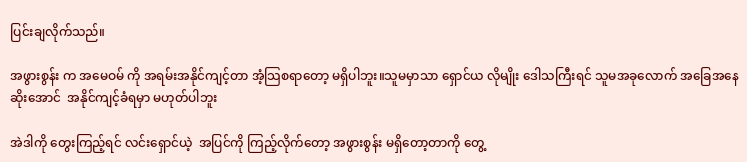ပြင်းချလိုက်သည်။

အဖွားစွန်း က အမေဝမ် ကို အရမ်းအနိုင်ကျင့်တာ အံ့သြစရာတော့ မရှိပါဘူး။သူမမှာသာ ရှောင်ယ လိုမျိုး ဒေါသကြီးရင် သူမအခုလောက် အခြေအနေဆိုးအောင်  အနိုင်ကျင့်ခံရမှာ မဟုတ်ပါဘူး

အဲဒါကို တွေးကြည့်ရင် လင်းရှောင်ယဲ့  အပြင်ကို ကြည့်လိုက်တော့ အဖွားစွန်း မရှိတော့တာကို တွေ့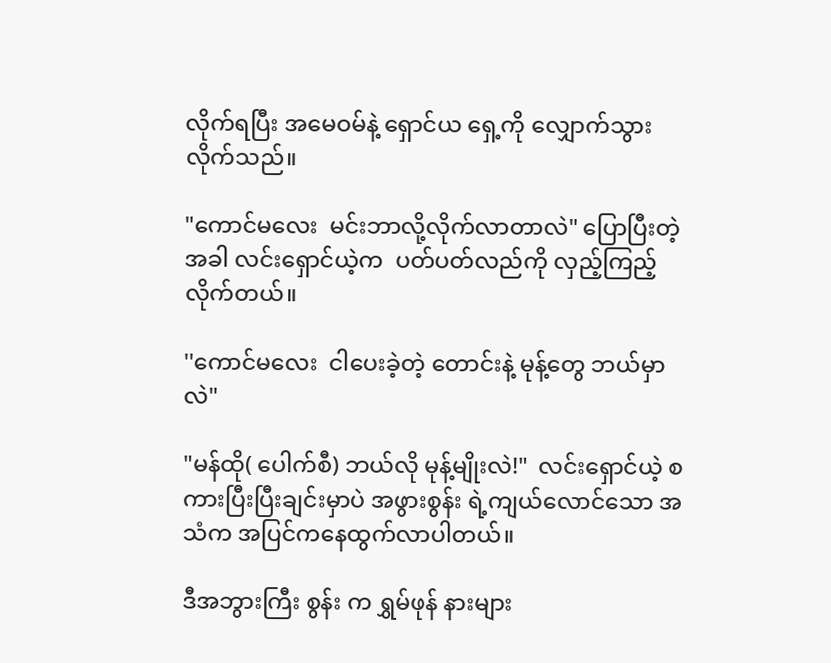လိုက်ရပြီး အမေဝမ်နဲ့ ရှောင်ယ ရှေ့ကို လျှောက်သွားလိုက်သည်။

"ကောင်မလေး  မင်းဘာလို့လိုက်လာတာလဲ" ပြောပြီးတဲ့အခါ လင်းရှောင်ယဲ့က  ပတ်ပတ်လည်ကို လှည့်ကြည့်လိုက်တယ်။

''ကောင်မလေး  ငါပေးခဲ့တဲ့ တောင်းနဲ့ မုန့်တွေ ဘယ်မှာလဲ"

"မန်ထို( ပေါက်စီ) ဘယ်လို မုန့်မျိုးလဲ!"  လင်းရှောင်ယဲ့ စကားပြီးပြီးချင်းမှာပဲ အဖွားစွန်း ရဲ့ကျယ်လောင်သော အသံက အပြင်ကနေထွက်လာပါတယ်။

ဒီအဘွားကြီး စွန်း က ရွှမ်ဖုန် နားများ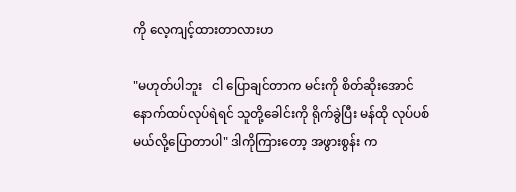ကို လေ့ကျင့်ထားတာလားဟ

"မဟုတ်ပါဘူး   ငါ ပြောချင်တာက မင်းကို စိတ်ဆိုးအောင် နောက်ထပ်လုပ်ရဲရင် သူတို့ခေါင်းကို ရိုက်ခွဲပြီး မန်ထို လုပ်ပစ်မယ်လို့ပြောတာပါ" ဒါကိုကြားတော့ အဖွားစွန်း က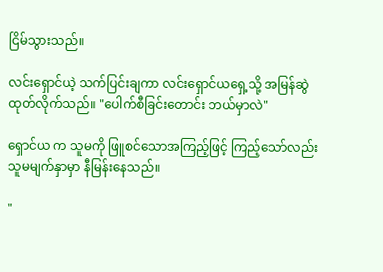ငြိမ်သွားသည်။

လင်းရှောင်ယဲ့ သက်ပြင်းချကာ လင်းရှောင်ယရှေ့သို့ အမြန်ဆွဲထုတ်လိုက်သည်။ "ပေါက်စီခြင်းတောင်း ဘယ်မှာလဲ"

ရှောင်ယ က သူမကို ဖြူစင်သောအကြည့်ဖြင့် ကြည့်သော်လည်း သူမမျက်နှာမှာ နီမြန်းနေသည်။

"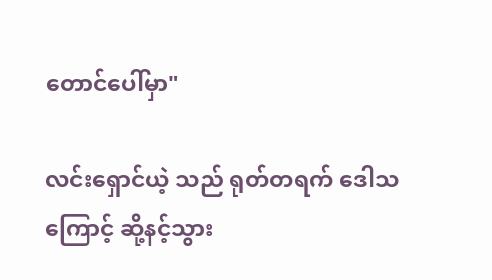တောင်ပေါ်မှာ"

လင်းရှောင်ယဲ့ သည် ရုတ်တရက် ဒေါသကြောင့် ဆို့နင့်သွား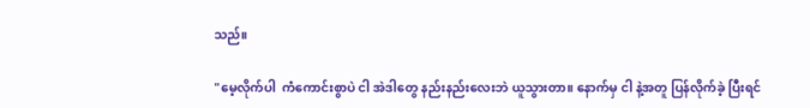သည်။

"မေ့လိုက်ပါ  ကံကောင်းစွာပဲ ငါ အဲဒါတွေ နည်းနည်းလေးဘဲ ယူသွားတာ။ နောက်မှ ငါ နဲ့အတူ ပြန်လိုက်ခဲ့ ပြီးရင်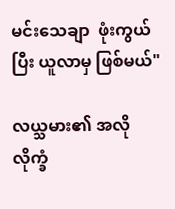မင်းသေချာ  ဖုံးကွယ်ပြီး ယူလာမှ ဖြစ်မယ်"

လယ္သမား၏ အလိုလိုက္ခံ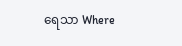ရေသာ Where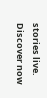stories live. Discover now